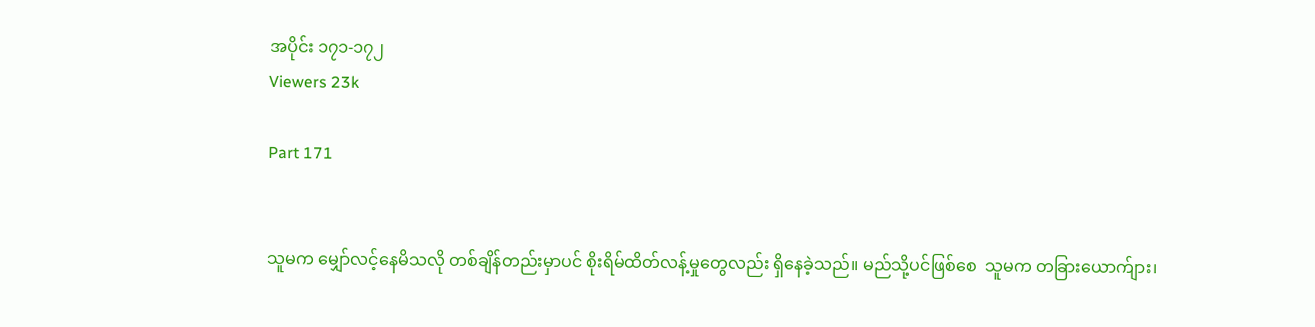အပိုင်း ၁၇၁-၁၇၂
Viewers 23k

Part 171


သူမက မျှော်လင့်နေမိသလို တစ်ချိန်တည်းမှာပင် စိုးရိမ်ထိတ်လန့်မှုတွေလည်း ရှိနေခဲ့သည်။ မည်သို့ပင်ဖြစ်စေ  သူမက တခြားယောက်ျား၊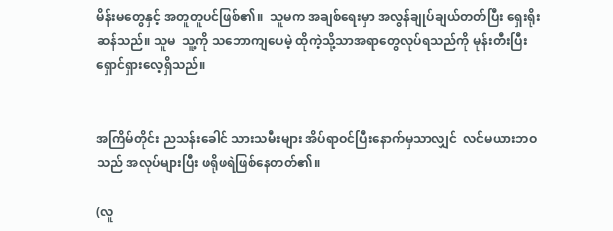မိန်းမတွေနှင့် အတူတူပင်ဖြစ်၏။  သူမက အချစ်ရေးမှာ အလွန်ချုပ်ချယ်တတ်ပြီး ရှေးရိုးဆန်သည်။ သူမ  သူ့ကို သဘောကျပေမဲ့ ထိုကဲ့သို့သာအရာတွေလုပ်ရသည်ကို မုန်းတီးပြီး ရှောင်ရှားလေ့ရှိသည်။


အကြိမ်တိုင်း ညသန်းခေါင် သားသမီးများ အိပ်ရာဝင်ပြီးနောက်မှသာလျှင်  လင်မယားဘဝသည် အလုပ်များပြီး ဖရိုဖရဲဖြစ်နေတတ်၏။

(လူ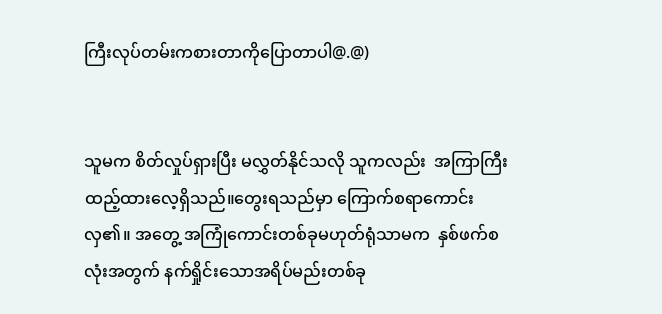ကြီးလုပ်တမ်းကစားတာကိုပြောတာပါ@.@)


သူမက စိတ်လှုပ်ရှားပြီး မလွှတ်နိုင်သလို သူကလည်း  အကြာကြီးထည့်ထားလေ့ရှိသည်။တွေးရသည်မှာ ကြောက်စရာကောင်းလှ၏။ အတွေ့ အကြုံကောင်းတစ်ခုမဟုတ်ရုံသာမက  နှစ်ဖက်စလုံးအတွက် နက်ရှိုင်းသောအရိပ်မည်းတစ်ခု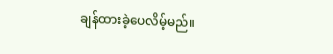ချန်ထားခဲ့ပေလိမ့်မည်။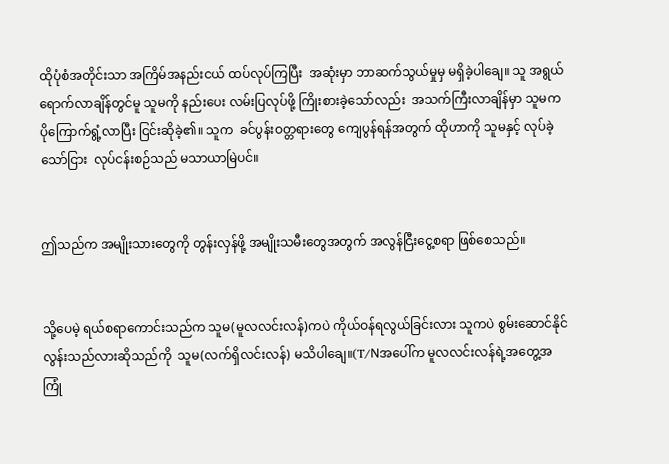ထိုပုံစံအတိုင်းသာ အကြိမ်အနည်းငယ် ထပ်လုပ်ကြပြီး  အဆုံးမှာ ဘာဆက်သွယ်မှုမှ မရှိခဲ့ပါချေ။ သူ အရွယ်ရောက်လာချိန်တွင်မူ သူမကို နည်းပေး လမ်းပြလုပ်ဖို့ ကြိုးစားခဲ့သော်လည်း  အသက်ကြီးလာချိန်မှာ သူမက ပိုကြောက်ရွံ့လာပြီး ငြင်းဆိုခဲ့၏။ သူက  ခင်ပွန်းဝတ္တရားတွေ ကျေပွန်ရန်အတွက် ထိုဟာကို သူမနှင့် လုပ်ခဲ့သော်ငြား  လုပ်ငန်းစဉ်သည် မသာယာမြဲပင်။


ဤသည်က အမျိုးသားတွေကို တွန်းလှန်ဖို့ အမျိုးသမီးတွေအတွက် အလွန်ငြီးငွေ့စရာ ဖြစ်စေသည်။


သို့ပေမဲ့ ရယ်စရာကောင်းသည်က သူမ(မူလလင်းလန်)ကပဲ ကိုယ်ဝန်ရလွယ်ခြင်းလား သူကပဲ စွမ်းဆောင်နိုင်လွန်းသည်လားဆိုသည်ကို  သူမ(လက်ရှိလင်းလန်) မသိပါချေ။(T/Nအပေါ်က မူလလင်းလန်ရဲ့အတွေ့အကြုံ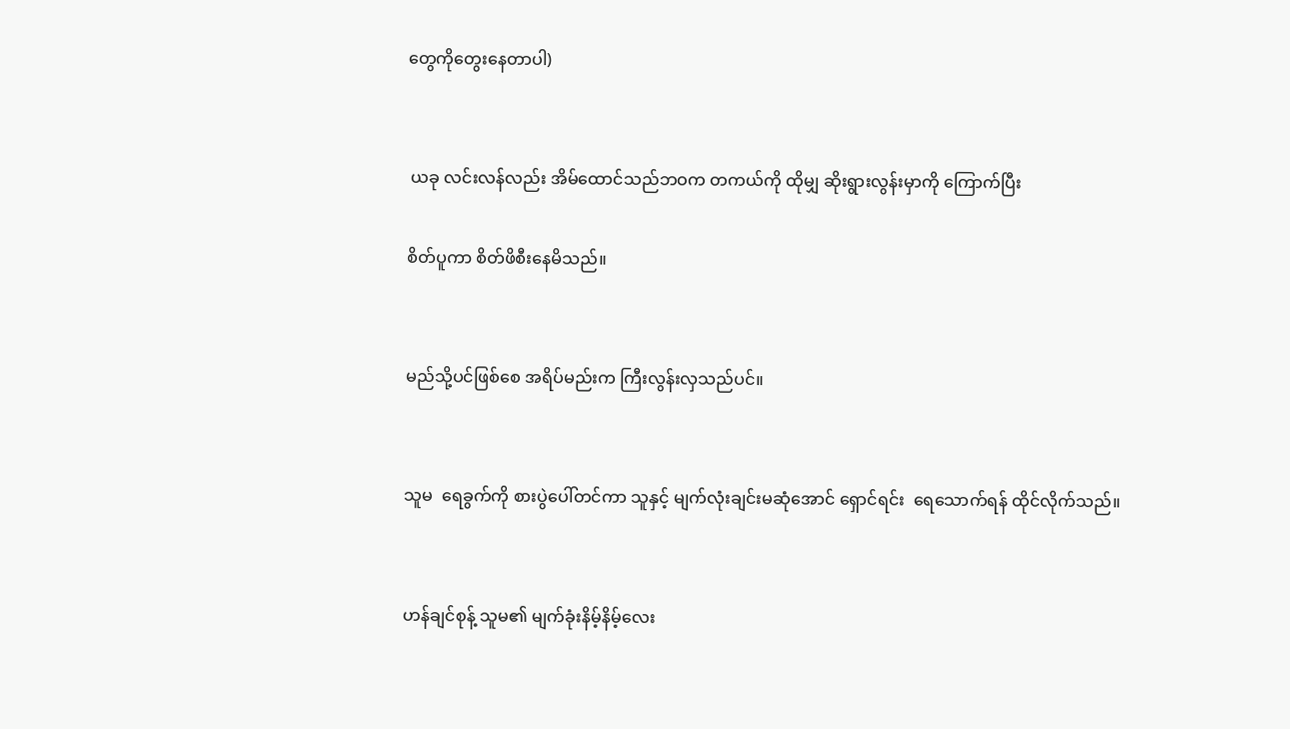တွေကိုတွေးနေတာပါ)


 ယခု လင်းလန်လည်း အိမ်ထောင်သည်ဘဝက တကယ်ကို ထိုမျှ ဆိုးရွားလွန်းမှာကို ကြောက်ပြီး

စိတ်ပူကာ စိတ်ဖိစီးနေမိသည်။


မည်သို့ပင်ဖြစ်စေ အရိပ်မည်းက ကြီးလွန်းလှသည်ပင်။


သူမ  ရေခွက်ကို စားပွဲပေါ်တင်ကာ သူနှင့် မျက်လုံးချင်းမဆုံအောင် ရှောင်ရင်း  ရေသောက်ရန် ထိုင်လိုက်သည်။


ဟန်ချင်စုန့် သူမ၏ မျက်ခုံးနိမ့်နိမ့်လေး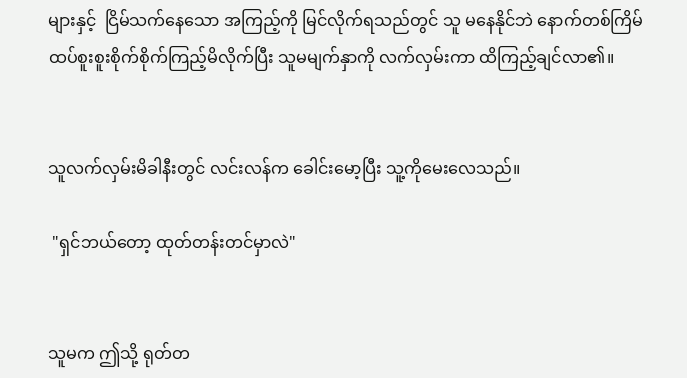များနှင့်  ငြိမ်သက်နေသော အကြည့်ကို မြင်လိုက်ရသည်တွင် သူ မနေနိုင်ဘဲ နောက်တစ်ကြိမ် ထပ်စူးစူးစိုက်စိုက်ကြည့်မိလိုက်ပြီး သူမမျက်နှာကို လက်လှမ်းကာ ထိကြည့်ချင်လာ၏။


သူလက်လှမ်းမိခါနီးတွင် လင်းလန်က ခေါင်းမော့ပြီး သူ့ကိုမေးလေသည်။

 "ရှင်ဘယ်တော့ ထုတ်တန်းတင်မှာလဲ"


သူမက ဤသို့ ရုတ်တ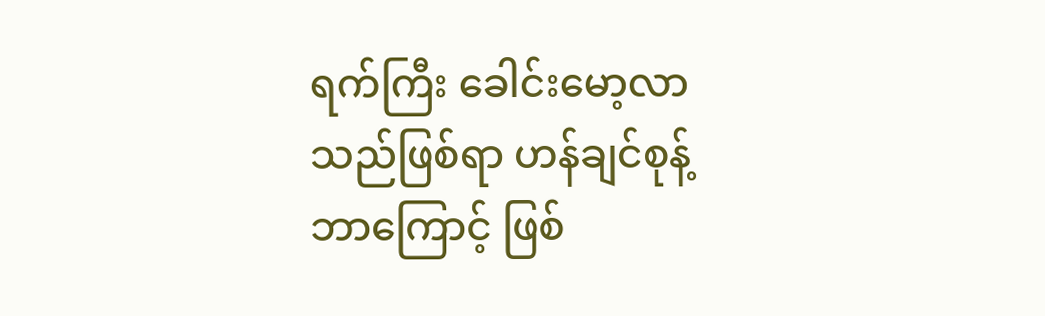ရက်ကြီး ခေါင်းမော့လာသည်ဖြစ်ရာ ဟန်ချင်စုန့် ဘာကြောင့် ဖြစ်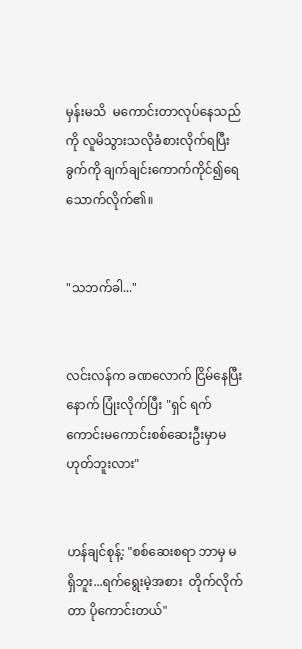မှန်းမသိ  မကောင်းတာလုပ်နေသည်ကို လူမိသွားသလိုခံစားလိုက်ရပြီး  ခွက်ကို ချက်ချင်းကောက်ကိုင်၍ရေသောက်လိုက်၏။


"သဘက်ခါ..."


လင်းလန်က ခဏလောက် ငြိမ်နေပြီးနောက် ပြုံးလိုက်ပြီး "ရှင် ရက်ကောင်းမကောင်းစစ်ဆေးဦးမှာမဟုတ်ဘူးလား"


ဟန်ချင်စုန့်: "စစ်ဆေးစရာ ဘာမှ မရှိဘူး...ရက်ရွေးမဲ့အစား  တိုက်လိုက်တာ ပိုကောင်းတယ်"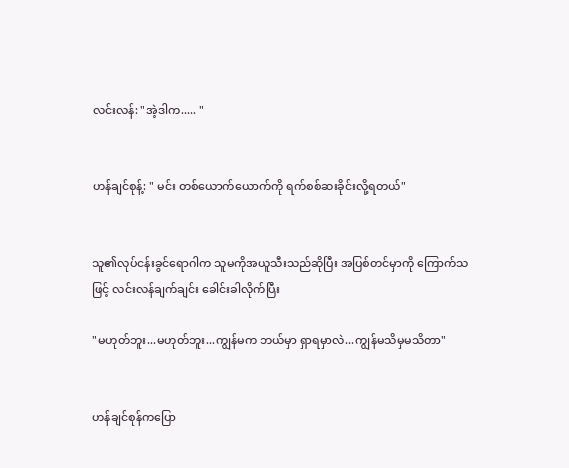လင်းလန်: "အဲ့ဒါက..... "


ဟန်ချင်စုန့်: " မင်း တစ်ယောက်ယောက်ကို ရက်စစ်ဆးခိုင်းလို့ရတယ်"


သူ၏လုပ်ငန်းခွင်ရောဂါက သူမကိုအယူသီးသည်ဆိုပြီး အပြစ်တင်မှာကို ကြောက်သဖြင့် လင်းလန်ချက်ချင်း ခေါင်းခါလိုက်ပြီး

"မဟုတ်ဘူး...မဟုတ်ဘူး...ကျွန်မက ဘယ်မှာ ရှာရမှာလဲ...ကျွန်မသိမှမသိတာ"


ဟန်ချင်စုန်ကပြော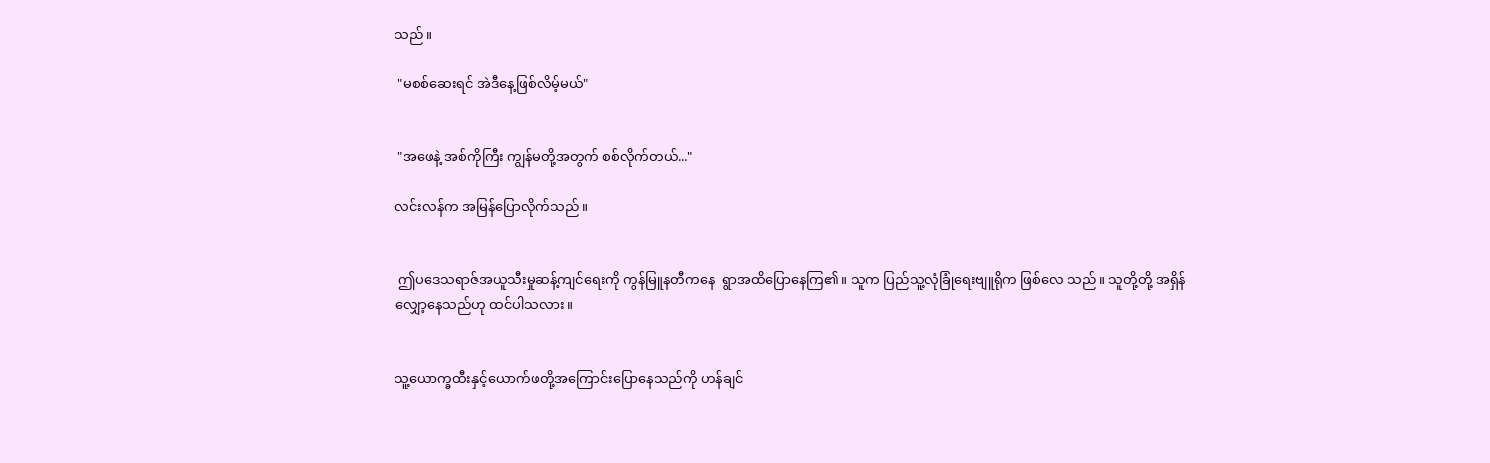သည်။

 "မစစ်ဆေးရင် အဲဒီနေ့ဖြစ်လိမ့်မယ်"


 "အဖေနဲ့ အစ်ကိုကြီး ကျွန်မတို့အတွက် စစ်လိုက်တယ်..."

လင်းလန်က အမြန်ပြောလိုက်သည်။


 ဤပဒေသရာဇ်အယူသီးမှုဆန့်ကျင်ရေးကို ကွန်မြူနတီကနေ  ရွာအထိပြောနေကြ၏။ သူက ပြည်သူ့လုံခြုံရေးဗျူရိုက ဖြစ်လေ သည်။ သူတို့တို့ အရှိန်လျှော့နေသည်ဟု ထင်ပါသလား။


သူ့ယောက္ခထီးနှင့်ယောက်ဖတို့အကြောင်းပြောနေသည်ကို ဟန်ချင်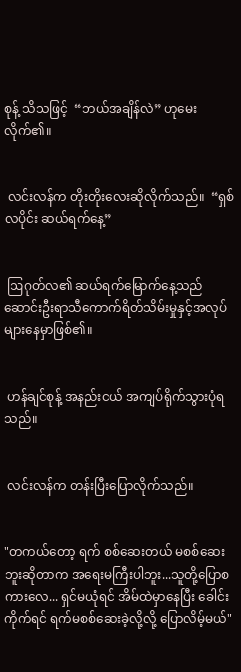စုန့် သိသဖြင့်  “ဘယ်အချိန်လဲ” ဟုမေးလိုက်၏။


 လင်းလန်က တိုးတိုးလေးဆိုလိုက်သည်။  “ရှစ်လပိုင်း ဆယ်ရက်နေ့”


 ဩဂုတ်လ၏ ဆယ်ရက်မြောက်နေ့သည် ဆောင်းဦးရာသီကောက်ရိတ်သိမ်းမှုနှင့်အလုပ်များနေမှာဖြစ်၏။


 ဟန်ချင်စုန့် အနည်းငယ် အကျပ်ရိုက်သွားပုံရသည်။


 လင်းလန်က တန်းပြီးပြောလိုက်သည်။


"တကယ်တော့ ရက် စစ်ဆေးတယ် မစစ်ဆေးဘူးဆိုတာက အရေးမကြီးပါဘူး...သူတို့ပြောစကားလေ... ရှင်မယုံရင် အိမ်ထဲမှာနေပြီး ခေါင်းကိုက်ရင် ရက်မစစ်ဆေးခဲ့လို့လို့ ပြောလိမ့်မယ်"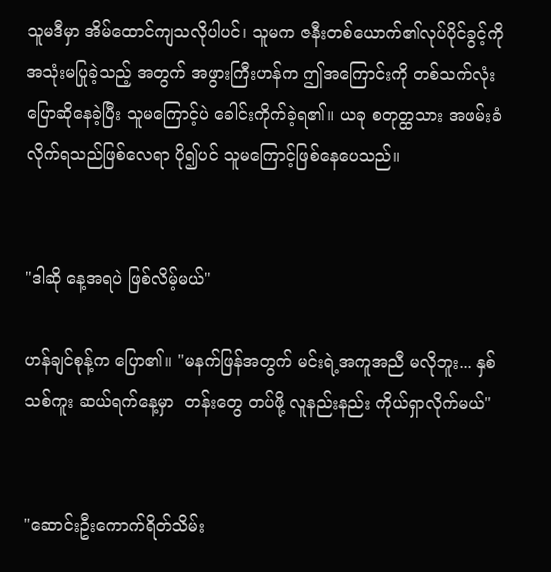သူမဒီမှာ အိမ်ထောင်ကျသလိုပါပင်၊ သူမက ဇနီးတစ်ယောက်၏လုပ်ပိုင်ခွင့်ကို အသုံးမပြုခဲ့သည့် အတွက် အဖွားကြီးဟန်က ဤအကြောင်းကို တစ်သက်လုံး ပြောဆိုနေခဲ့ပြီး သူမကြောင့်ပဲ ခေါင်းကိုက်ခဲ့ရ၏။ ယခု စတုတ္ထသား အဖမ်းခံလိုက်ရသည်ဖြစ်လေရာ ပို၍ပင် သူမကြောင့်ဖြစ်နေပေသည်။


"ဒါဆို နေ့အရပဲ ဖြစ်လိမ့်မယ်"

ဟန်ချင်စုန့်က ပြော၏။ "မနက်ဖြန်အတွက် မင်းရဲ့အကူအညီ မလိုဘူး... နှစ်သစ်ကူး ဆယ်ရက်နေ့မှာ  တန်းတွေ တပ်ဖို့ လူနည်းနည်း ကိုယ်ရှာလိုက်မယ်"


"ဆောင်းဦးကောက်ရိတ်သိမ်း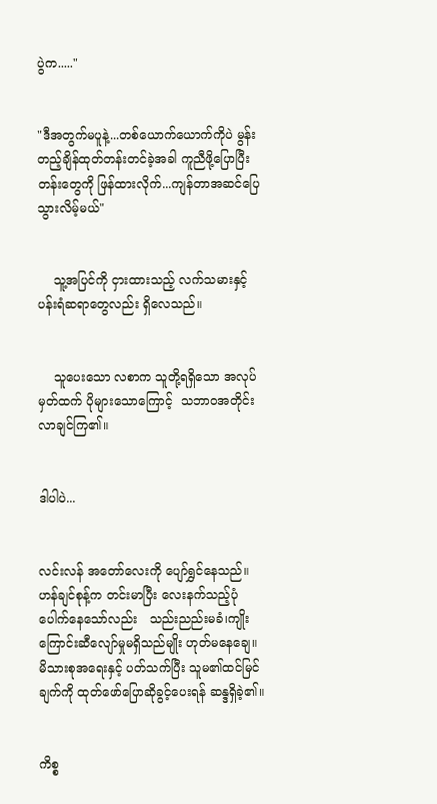ပွဲက....."


"ဒီအတွက်မပူနဲ့...တစ်ယောက်ယောက်ကိုပဲ မွန်းတည့်ချိန်ထုတ်တန်းတင်ခဲ့အခါ ကူညီဖို့ပြောပြီးတန်းတွေကို ဖြန်ထားလိုက်...ကျန်တာအဆင်ပြေသွားလိမ့်မယ်"


    သူ့အပြင်ကို ငှားထားသည့် လက်သမားနှင့် ပန်းရံဆရာတွေလည်း ရှိလေသည်။


    သူပေးသော လစာက သူတို့ရရှိသော အလုပ်မှတ်ထက် ပိုများသောကြောင့်  သဘာဝအတိုင်း လာချင်ကြ၏။


ဒါပါပဲ...


လင်းလန် အတော်လေးကို ပျော်ရွှင်နေသည်။ ဟန်ချင်စုန့်က တင်းမာပြီး လေးနက်သည့်ပုံပေါက်နေသော်လည်း   သည်းညည်းမခံ၊ကျိုးကြောင်းဆီလျော်မှုမရှိသည်မျိုး ဟုတ်မနေချေ။  မိသားစုအရေးနှင့် ပတ်သက်ပြီး သူမ၏ထင်မြင်ချက်ကို ထုတ်ဖော်ပြောဆိုခွင့်ပေးရန် ဆန္ဒရှိခဲ့၏။


ကိစ္စ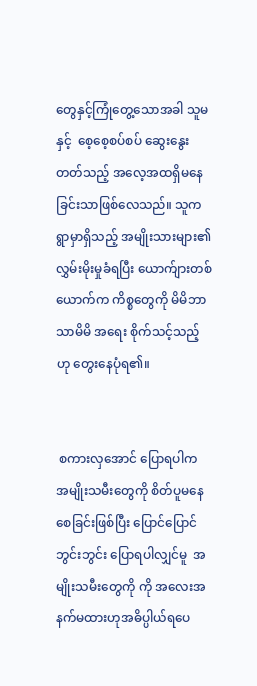တွေနှင့်ကြုံတွေ့သောအခါ သူမနှင့်  စေ့စေ့စပ်စပ် ဆွေးနွေးတတ်သည့် အလေ့အထရှိမနေခြင်းသာဖြစ်လေသည်။ သူက  ရွာမှာရှိသည့် အမျိုးသားများ၏ လွှမ်းမိုးမှုခံရပြီး ယောက်ျားတစ်ယောက်က ကိစ္စတွေကို မိမိဘာသာမိမိ အရေး စိုက်သင့်သည့်ဟု တွေးနေပုံရ၏။


 စကားလှအောင် ပြောရပါက အမျိုးသမီးတွေကို စိတ်ပူမနေစေခြင်းဖြစ်ပြီး ပြောင်ပြောင်ဘွင်းဘွင်း ပြောရပါလျှင်မူ  အမျိုးသမီးတွေကို ကို အလေးအနက်မထားဟုအဓိပ္ပါယ်ရပေ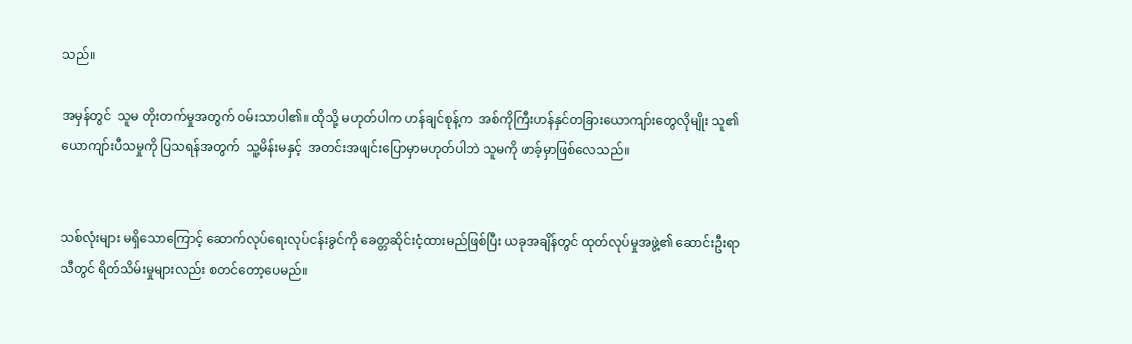သည်။

အမှန်တွင်  သူမ တိုးတက်မှုအတွက် ဝမ်းသာပါ၏။ ထိုသို့ မဟုတ်ပါက ဟန်ချင်စုန့်က  အစ်ကိုကြီးဟန်နှင်တခြားယောကျာ်းတွေလိုမျိုး သူ၏ယောကျာ်းပီသမှုကို ပြသရန်အတွက်  သူ့မိန်းမနှင့်  အတင်းအဖျင်းပြောမှာမဟုတ်ပါဘဲ သူမကို ဖာခ့်မှာဖြစ်လေသည်။


သစ်လုံးများ မရှိသောကြောင့် ဆောက်လုပ်ရေးလုပ်ငန်းခွင်ကို ခေတ္တဆိုင်းငံ့ထားမည်ဖြစ်ပြီး ယခုအချိန်တွင် ထုတ်လုပ်မှုအဖွဲ့၏ ဆောင်းဦးရာသီတွင် ရိတ်သိမ်းမှုများလည်း စတင်တော့ပေမည်။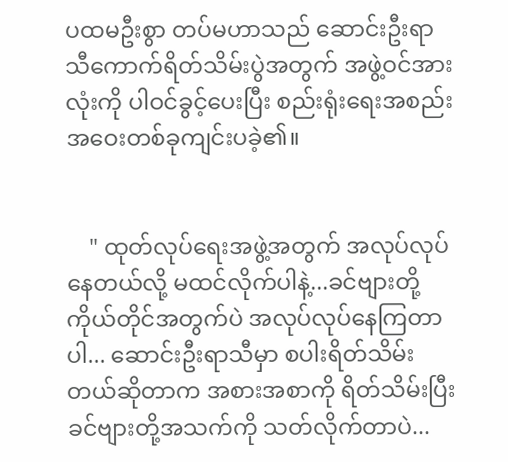ပထမဦးစွာ တပ်မဟာသည် ဆောင်းဦးရာသီကောက်ရိတ်သိမ်းပွဲအတွက် အဖွဲ့ဝင်အားလုံးကို ပါဝင်ခွင့်ပေးပြီး စည်းရုံးရေးအစည်းအဝေးတစ်ခုကျင်းပခဲ့၏။


    " ထုတ်လုပ်ရေးအဖွဲ့အတွက် အလုပ်လုပ်နေတယ်လို့ မထင်လိုက်ပါနဲ့...ခင်ဗျားတို့ကိုယ်တိုင်အတွက်ပဲ အလုပ်လုပ်နေကြတာပါ... ဆောင်းဦးရာသီမှာ စပါးရိတ်သိမ်းတယ်ဆိုတာက အစားအစာကို ရိတ်သိမ်းပြီး ခင်ဗျားတို့အသက်ကို သတ်လိုက်တာပဲ...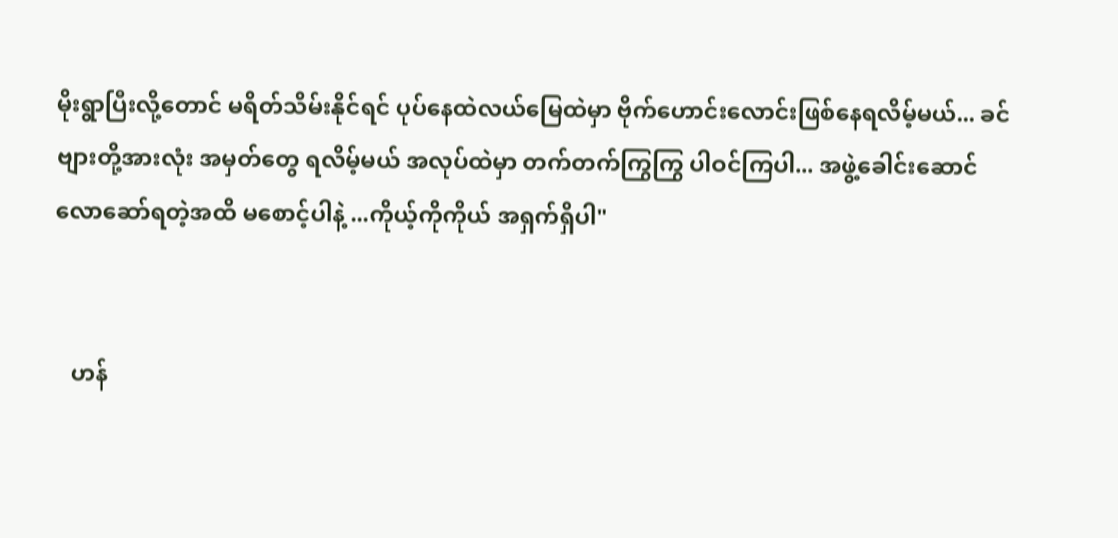မိုးရွာပြီးလို့တောင် မရိတ်သိမ်းနိုင်ရင် ပုပ်နေထဲလယ်မြေထဲမှာ ဗိုက်ဟောင်းလောင်းဖြစ်နေရလိမ့်မယ်... ခင်ဗျားတို့အားလုံး အမှတ်တွေ ရလိမ့်မယ် အလုပ်ထဲမှာ တက်တက်ကြွကြွ ပါဝင်ကြပါ... အဖွဲ့ခေါင်းဆောင် လောဆော်ရတဲ့အထိ မစောင့်ပါနဲ့ ...ကိုယ့်ကိုကိုယ် အရှက်ရှိပါ"


   ဟန်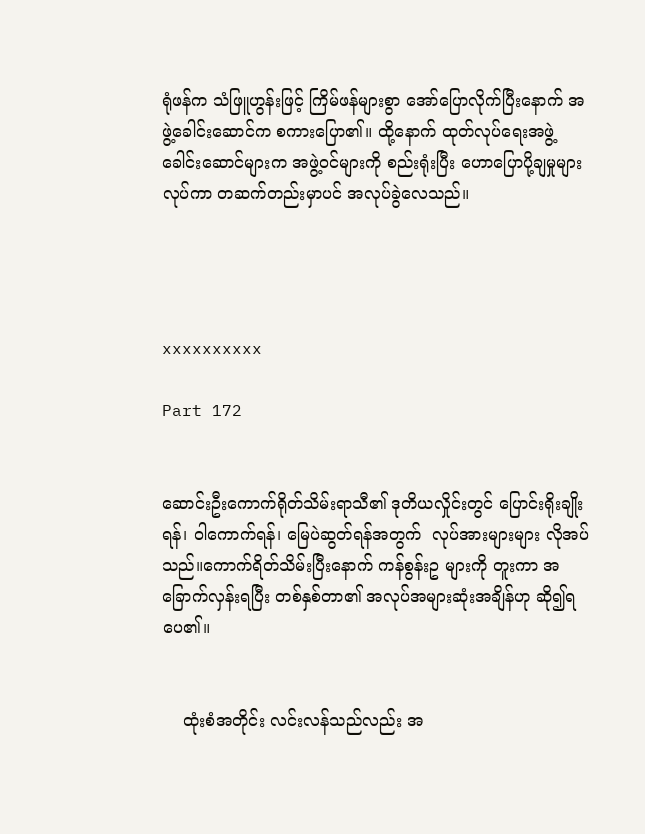ရုံဖန်က သံဖြူဟွန်းဖြင့် ကြိမ်ဖန်များစွာ အော်ပြောလိုက်ပြီးနောက် အဖွဲ့ခေါင်းဆောင်က စကားပြော၏။ ထို့နောက် ထုတ်လုပ်ရေးအဖွဲ့ခေါင်းဆောင်များက အဖွဲ့၀င်များကို စည်းရုံးပြီး ဟောပြောပို့ချမှုများလုပ်ကာ တဆက်တည်းမှာပင် အလုပ်ခွဲလေသည်။




xxxxxxxxxx

Part 172


ဆောင်းဦးကောက်ရိုတ်သိမ်းရာသီ၏ ဒုတိယလှိုင်းတွင် ပြောင်းရိုးချိုးရန်၊ ဝါကောက်ရန်၊ မြေပဲဆွတ်ရန်အတွက်  လုပ်အားများများ လိုအပ်သည်။ကောက်ရိတ်သိမ်းပြီးနောက် ကန်စွန်းဥ များကို တူးကာ အခြောက်လှန်းရပြီး တစ်နှစ်တာ၏ အလုပ်အများဆုံးအချိန်ဟု ဆို၍ရပေ၏။


    ထုံးစံအတိုင်း လင်းလန်သည်လည်း အ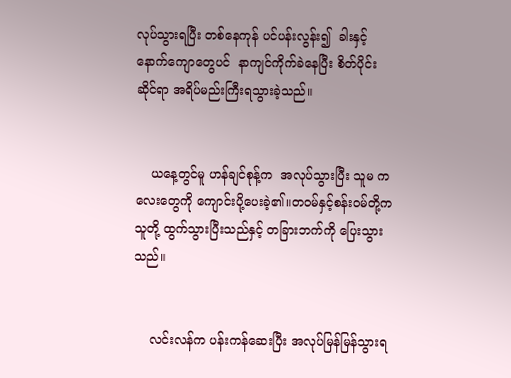လုပ်သွားရပြီး တစ်နေကုန် ပင်ပန်းလွန်း၍  ခါးနှင့် နောက်ကျောတွေပင်  နာကျင်ကိုက်ခဲနေပြီး စိတ်ပိုင်းဆိုင်ရာ အရိပ်မည်းကြီးရသွားခဲ့သည်။


    ယနေ့တွင်မူ ဟန်ချင်စုန့်က  အလုပ်သွားပြီး သူမ ကလေးတွေကို ကျောင်းပို့ပေးခဲ့၏။တဝမ်နှင့်စန်းဝမ်တို့က သူတို့ ထွက်သွားပြီးသည်နှင့် တခြားဘက်ကို ပြေးသွားသည်။


    လင်းလန်က ပန်းကန်ဆေးပြီး အလုပ်မြန်မြန်သွားရ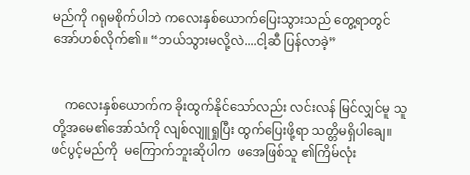မည်ကို ဂရုမစိုက်ပါဘဲ ကလေးနှစ်ယောက်ပြေးသွားသည် တွေ့ရာတွင် အော်ဟစ်လိုက်၏။ “ဘယ်သွားမလို့လဲ....ငါ့ဆီ ပြန်လာခဲ့”


    ကလေးနှစ်ယောက်က ခိုးထွက်နိုင်သော်လည်း လင်းလန် မြင်လျှင်မူ သူတို့အမေ၏အော်သံကို လျစ်လျူရှုပြီး ထွက်ပြေးဖို့ရာ သတ္တိမရှိပါချေ။ ဖင်ပွင့်မည်ကို  မကြောက်ဘူးဆိုပါက  ဖအေဖြစ်သူ ၏ကြိမ်လုံး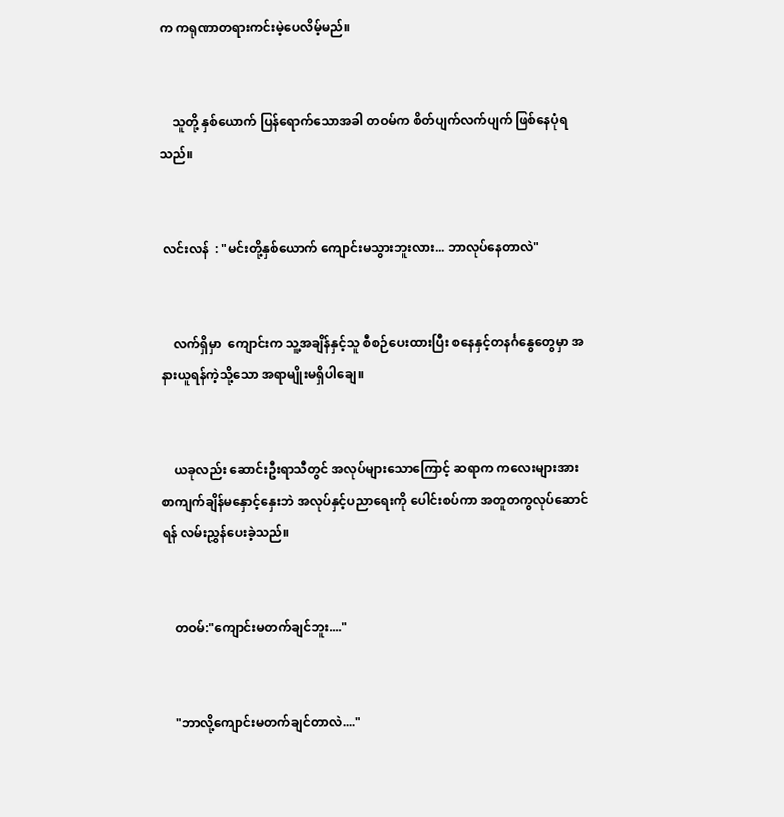က ကရုဏာတရားကင်းမဲ့ပေလိမ့်မည်။


    သူတို့ နှစ်ယောက် ပြန်ရောက်သောအခါ တဝမ်က စိတ်ပျက်လက်ပျက် ဖြစ်နေပုံရသည်။


 လင်းလန်  : "မင်းတို့နှစ်ယောက် ကျောင်းမသွားဘူးလား... ဘာလုပ်နေတာလဲ"


    လက်ရှိမှာ  ကျောင်းက သူ့အချိန်နှင့်သူ စီစဉ်ပေးထားပြီး စနေနှင့်တနင်္ဂနွေတွေမှာ အနားယူရန်ကဲ့သို့သော အရာမျိုးမရှိပါချေ။


    ယခုလည်း ဆောင်းဦးရာသီတွင် အလုပ်များသောကြောင့် ဆရာက ကလေးများအား စာကျက်ချိန်မနှောင့်နှေးဘဲ အလုပ်နှင့်ပညာရေးကို ပေါင်းစပ်ကာ အတူတကွလုပ်ဆောင်ရန် လမ်းညွှန်ပေးခဲ့သည်။


    တဝမ်:"ကျောင်းမတက်ချင်ဘူး...."


    "ဘာလို့ကျောင်းမတက်ချင်တာလဲ...."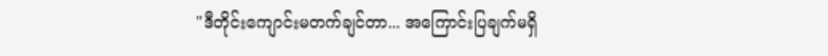"ဒီတိုင်းကျောင်းမတက်ချင်တာ... အကြောင်းပြချက်မရှိ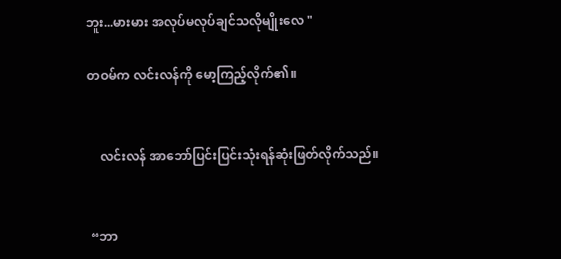ဘူး...မားမား အလုပ်မလုပ်ချင်သလိုမျိုးလေ "

တဝမ်က လင်းလန်ကို မော့ကြည့်လိုက်၏။


    လင်းလန် အာဘော်ပြင်းပြင်းသုံးရန်ဆုံးဖြတ်လိုက်သည်။


 “ဘာ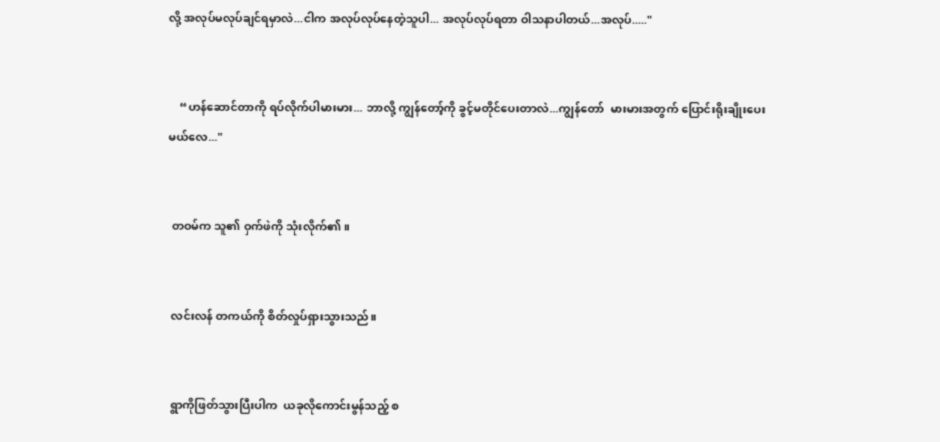လို့ အလုပ်မလုပ်ချင်ရမှာလဲ...ငါက အလုပ်လုပ်နေတဲ့သူပါ... အလုပ်လုပ်ရတာ ဝါသနာပါတယ်...အလုပ်....."


    “ဟန်ဆောင်တာကို ရပ်လိုက်ပါမားမား... ဘာလို့ ကျွန်တော့်ကို ခွင့်မတိုင်ပေးတာလဲ...ကျွန်တော်  မားမားအတွက် ပြောင်းရိုးချိုးပေးမယ်လေ..."


 တဝမ်က သူ၏ ဝှက်ဖဲကို သုံးလိုက်၏။


 လင်းလန် တကယ်ကို စိတ်လှုပ်ရှားသွားသည်။


 ရွာကိုဖြတ်သွားပြီးပါက  ယခုလိုကောင်းမွန်သည့် စ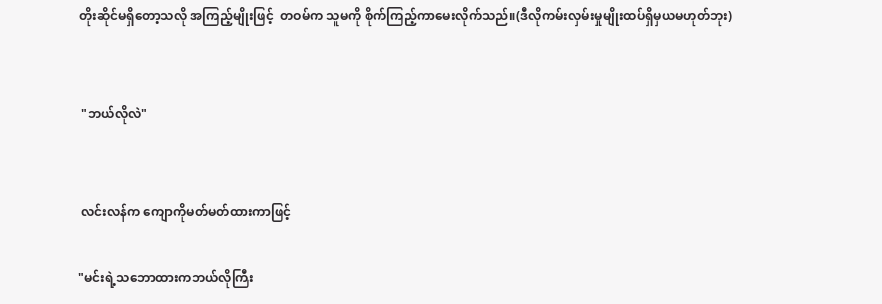တိုးဆိုင်မရှိတော့သလို အကြည့်မျိုးဖြင့်  တဝမ်က သူမကို စိုက်ကြည့်ကာမေးလိုက်သည်။(ဒီလိုကမ်းလှမ်းမှုမျိုးထပ်ရှိမှယမဟုတ်ဘုး)


 "ဘယ်လိုလဲ"


 လင်းလန်က ကျောကိုမတ်မတ်ထားကာဖြင့်

"မင်းရဲ့သဘောထားကဘယ်လိုကြီး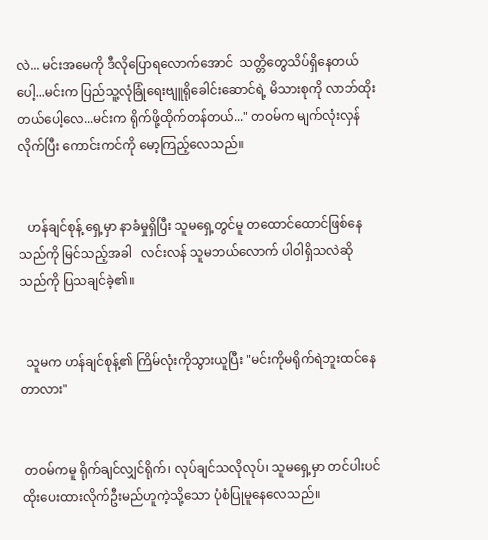လဲ... မင်းအမေကို ဒီလိုပြောရလောက်အောင်  သတ္တိတွေသိပ်ရှိနေတယ်ပေါ့...မင်းက ပြည်သူ့လုံခြုံရေးဗျူရိုခေါင်းဆောင်ရဲ့ မိသားစုကို လာဘ်ထိုးတယ်ပေါ့လေ...မင်းက ရိုက်ဖို့ထိုက်တန်တယ်..." တဝမ်က မျက်လုံးလှန်လိုက်ပြီး ကောင်းကင်ကို မော့ကြည့်လေသည်။


   ဟန်ချင်စုန့် ရှေ့မှာ နာခံမှုရှိပြီး သူမရှေ့တွင်မူ တထောင်ထောင်ဖြစ်နေသည်ကို မြင်သည့်အခါ   လင်းလန် သူမဘယ်လောက် ပါဝါရှိသလဲဆိုသည်ကို ပြသချင်ခဲ့၏။


  သူမက ဟန်ချင်စုန့်၏ ကြိမ်လုံးကိုသွားယူပြီး "မင်းကိုမရိုက်ရဲဘူးထင်နေတာလား"


 တဝမ်ကမူ ရိုက်ချင်လျှင်ရိုက်၊ လုပ်ချင်သလိုလုပ်၊ သူမရှေ့မှာ တင်ပါးပင် ထိုးပေးထားလိုက်ဦးမည်ဟူကဲ့သို့သော ပုံစံပြုမူနေလေသည်။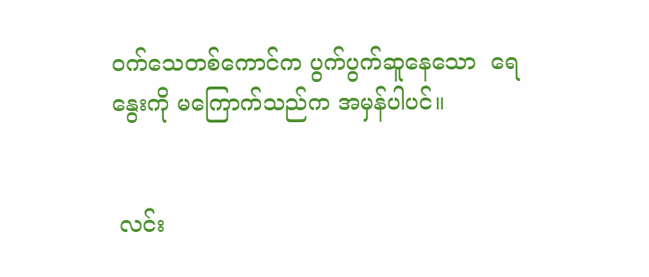ဝက်သေတစ်ကောင်က ပွက်ပွက်ဆူနေသော  ရေနွေးကို မကြောက်သည်က အမှန်ပါပင်။


 လင်း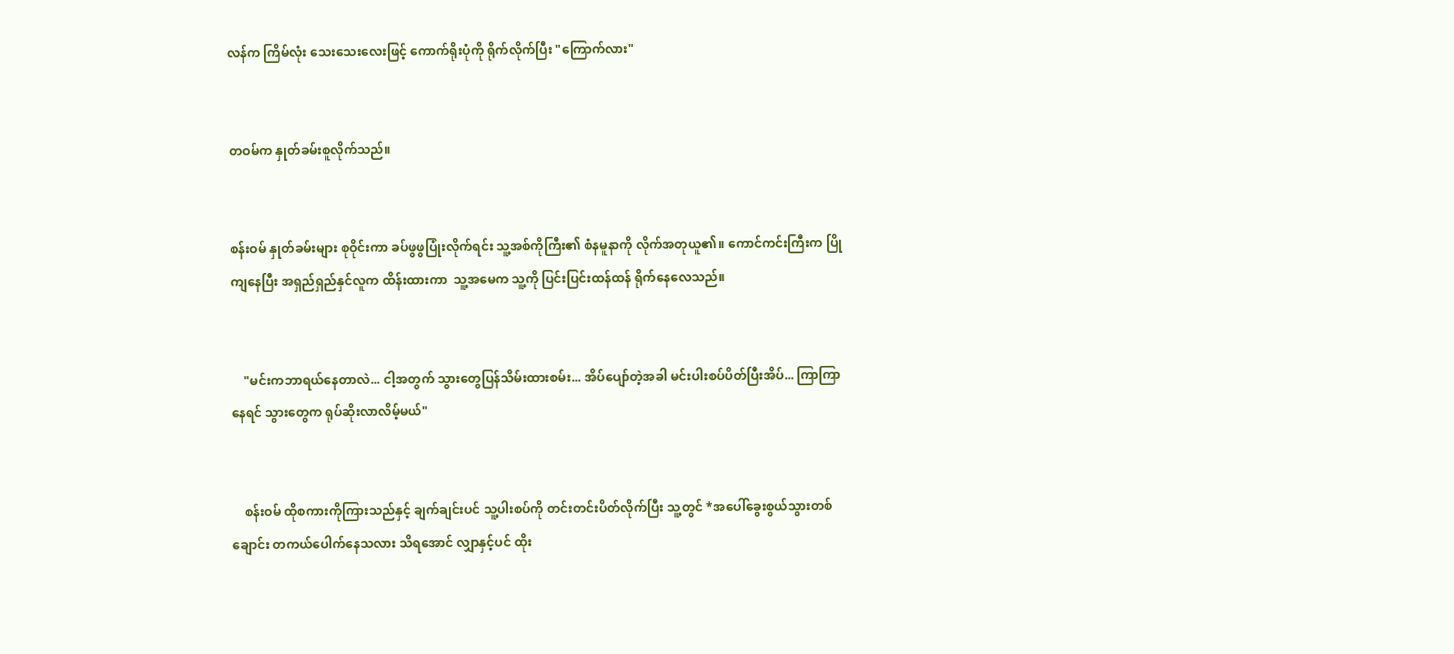လန်က ကြိမ်လုံး သေးသေးလေးဖြင့် ကောက်ရိုးပုံကို ရိုက်လိုက်ပြီး "ကြောက်လား"


တဝမ်က နှုတ်ခမ်းစူလိုက်သည်။


စန်းဝမ် နှုတ်ခမ်းများ စုဝိုင်းကာ ခပ်ဖွဖွပြုံးလိုက်ရင်း သူ့အစ်ကိုကြီး၏ စံနမူနာကို လိုက်အတုယူ၏။ ကောင်ကင်းကြီးက ပြိုကျနေပြီး အရှည်ရှည်နှင်လူက ထိန်းထားကာ  သူ့အမေက သူ့ကို ပြင်းပြင်းထန်ထန် ရိုက်နေလေသည်။


    "မင်းကဘာရယ်နေတာလဲ... ငါ့အတွက် သွားတွေပြန်သိမ်းထားစမ်း... အိပ်ပျော်တဲ့အခါ မင်းပါးစပ်ပိတ်ပြီးအိပ်... ကြာကြာနေရင် သွားတွေက ရုပ်ဆိုးလာလိမ့်မယ်"


    စန်းဝမ် ထိုစကားကိုကြားသည်နှင့် ချက်ချင်းပင် သူ့ပါးစပ်ကို တင်းတင်းပိတ်လိုက်ပြီး သူ့တွင် *အပေါ်ခွေးစွယ်သွားတစ်ချောင်း တကယ်ပေါက်နေသလား သိရအောင် လျှာနှင့်ပင် ထိုး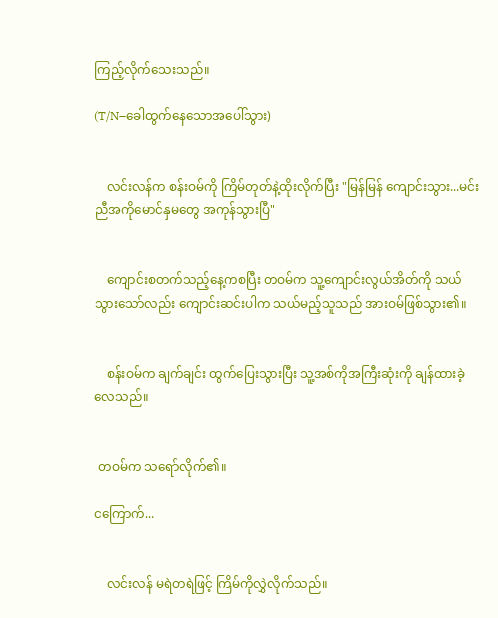ကြည့်လိုက်သေးသည်။

(T/N–ခေါထွက်နေသောအပေါ်သွား)


    လင်းလန်က စန်းဝမ်ကို ကြိမ်တုတ်နဲ့ထိုးလိုက်ပြီး "မြန်မြန် ကျောင်းသွား...မင်းညီအကိုမောင်နှမတွေ အကုန်သွားပြီ"


    ကျောင်းစတက်သည့်နေ့ကစပြီး တဝမ်က သူ့ကျောင်းလွယ်အိတ်ကို သယ်သွားသော်လည်း ကျောင်းဆင်းပါက သယ်မည့်သူသည် အားဝမ်ဖြစ်သွား၏။


    စန်းဝမ်က ချက်ချင်း ထွက်ပြေးသွားပြီး သူ့အစ်ကိုအကြီးဆုံးကို ချန်ထားခဲ့လေသည်။


 တဝမ်က သရော်လိုက်၏။

ငကြောက်...


    လင်းလန် မရဲတရဲဖြင့် ကြိမ်ကိုလွှဲလိုက်သည်။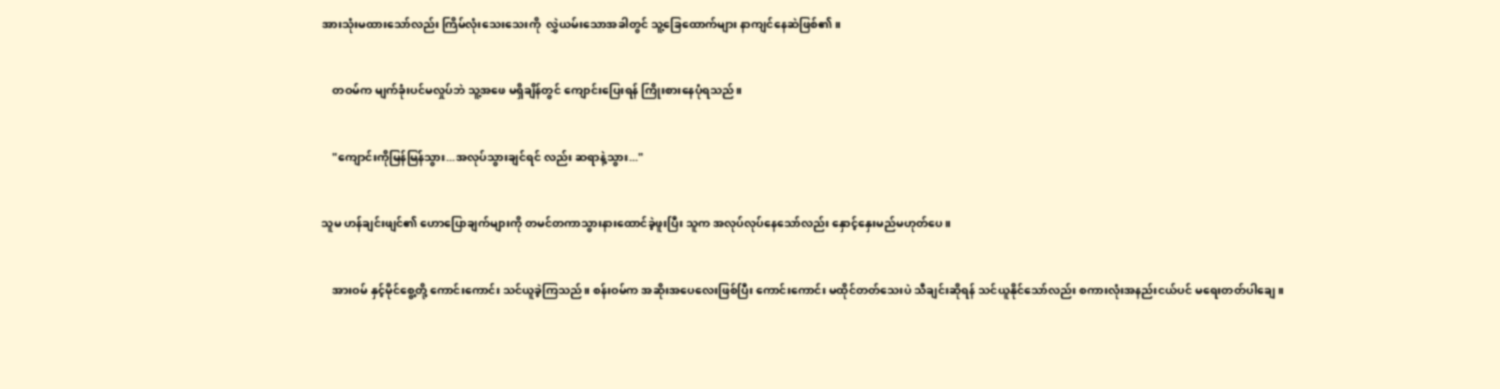အားသုံးမထားသော်လည်း ကြိမ်လုံးသေးသေးကို  လွှဲယမ်းသောအခါတွင် သူ့ခြေထောက်များ နာကျင်နေဆဲဖြစ်၏။


    တဝမ်က မျက်ခုံးပင်မလှုပ်ဘဲ သူ့အဖေ မရှိချိန်တွင် ကျောင်းပြေးရန် ကြိုးစားနေပုံရသည်။


    "ကျောင်းကိုမြန်မြန်သွား...အလုပ်သွားချင်ရင် လည်း ဆရာနဲ့သွား..."


သူမ ဟန်ချင်းဖျင်၏ ဟောပြောချက်များကို တမင်တကာသွားနားထောင်ခဲ့ဖူးပြီး သူက အလုပ်လုပ်နေသော်လည်း နှောင့်နှေးမည်မဟုတ်ပေ။


    အားဝမ် နှင့်မိုင်စွေ့တို့ ကောင်းကောင်း သင်ယူခဲ့ကြသည်။ စန်းဝမ်က အဆိုးအပေလေးဖြစ်ပြီး ကောင်းကောင်း မထိုင်တတ်သေးပဲ သီချင်းဆိုရန် သင်ယူနိုင်သော်လည်း စကားလုံးအနည်းငယ်ပင် မရေးတတ်ပါချေ။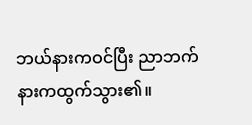ဘယ်နားကဝင်ပြီး ညာဘက်နားကထွက်သွား၏။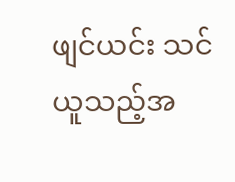ဖျင်ယင်း သင်ယူသည့်အ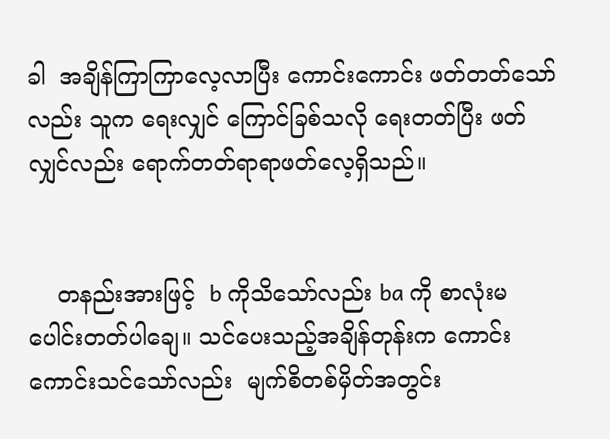ခါ  အချိန်ကြာကြာလေ့လာပြီး ကောင်းကောင်း ဖတ်တတ်သော်လည်း သူက ရေးလျှင် ကြောင်ခြစ်သလို ရေးတတ်ပြီး ဖတ်လျှင်လည်း ရောက်တတ်ရာရာဖတ်လေ့ရှိသည်။


    တနည်းအားဖြင့်  b ကိုသိသော်လည်း ba ကို စာလုံးမပေါင်းတတ်ပါချေ။ သင်ပေးသည့်အချိန်တုန်းက ကောင်းကောင်းသင်သော်လည်း  မျက်စိတစ်မှိတ်အတွင်း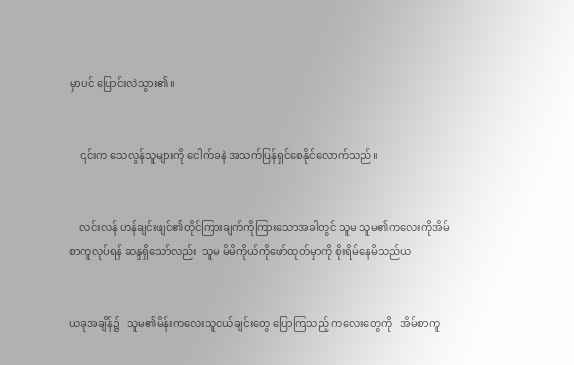မှာပင် ပြောင်းလဲသွား၏။


    ၎င်းက သေလွန်သူများကို ငေါက်ခနဲ အသက်ပြန်ရှင်စေနိုင်လောက်သည်။


    လင်းလန် ဟန်ချင်းဖျင်၏တိုင်ကြားချက်ကိုကြားသောအခါတွင် သူမ သူမ၏ကလေးကိုအိမ်စာကူလုပ်ရန် ဆန္ဒရှိသော်လည်း  သူမ မိမိကိုယ်ကိုဖော်ထုတ်မှာကို စိုးရိမ်နေမိသည်ယ


ယခုအချိန်၌   သူမ၏မိန်းကလေးသူငယ်ချင်းတွေ ပြောကြသည့် ကလေးတွေကို   အိမ်စာကူ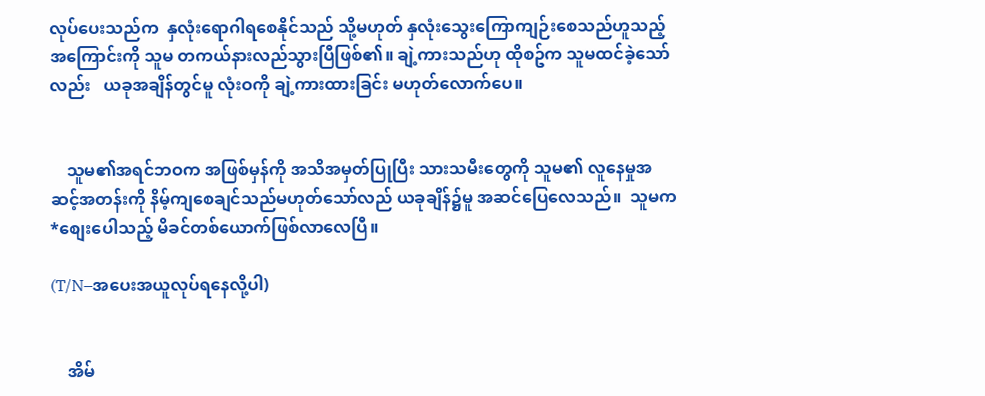လုပ်ပေးသည်က  နှလုံးရောဂါရစေနိုင်သည် သို့မဟုတ် နှလုံးသွေးကြောကျဉ်းစေသည်ဟူသည့် အကြောင်းကို သူမ တကယ်နားလည်သွားပြီဖြစ်၏။ ချဲ့ကားသည်ဟု ထိုစဥ်က သူမထင်ခဲ့သော်လည်း   ယခုအချိန်တွင်မူ လုံးဝကို ချဲ့ကားထားခြင်း မဟုတ်လောက်ပေ။


    သူမ၏အရင်ဘဝက အဖြစ်မှန်ကို အသိအမှတ်ပြုပြီး သားသမီးတွေကို သူမ၏ လူနေမှုအဆင့်အတန်းကို နိမ့်ကျစေချင်သည်မဟုတ်သော်လည် ယခုချိန်၌မူ အဆင်ပြေလေသည်။  သူမက *စျေးပေါသည့် မိခင်တစ်ယောက်ဖြစ်လာလေပြီ။

(T/N–အပေးအယူလုပ်ရနေလို့ပါ)


    အိမ်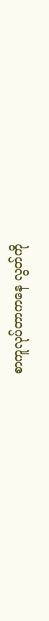စာကူလုပ်တာကနေ လွတ်ကို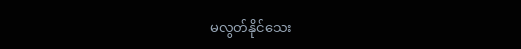မလွတ်နိုင်သေး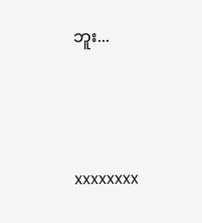ဘူး...





xxxxxxxx